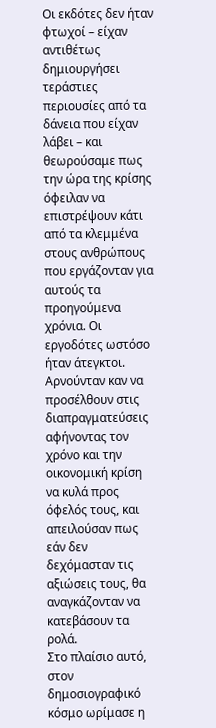Οι εκδότες δεν ήταν φτωχοί – είχαν αντιθέτως δημιουργήσει τεράστιες περιουσίες από τα δάνεια που είχαν λάβει – και θεωρούσαμε πως την ώρα της κρίσης όφειλαν να επιστρέψουν κάτι από τα κλεμμένα στους ανθρώπους που εργάζονταν για αυτούς τα προηγούμενα χρόνια. Οι εργοδότες ωστόσο ήταν άτεγκτοι. Αρνούνταν καν να προσέλθουν στις διαπραγματεύσεις αφήνοντας τον χρόνο και την οικονομική κρίση να κυλά προς όφελός τους, και απειλούσαν πως εάν δεν δεχόμασταν τις αξιώσεις τους, θα αναγκάζονταν να κατεβάσουν τα ρολά.
Στο πλαίσιο αυτό, στον δημοσιογραφικό κόσμο ωρίμασε η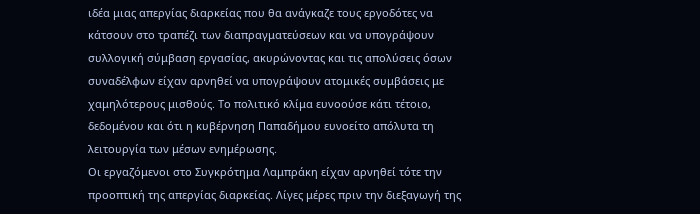ιδέα μιας απεργίας διαρκείας που θα ανάγκαζε τους εργοδότες να κάτσουν στο τραπέζι των διαπραγματεύσεων και να υπογράψουν συλλογική σύμβαση εργασίας, ακυρώνοντας και τις απολύσεις όσων συναδέλφων είχαν αρνηθεί να υπογράψουν ατομικές συμβάσεις με χαμηλότερους μισθούς. Το πολιτικό κλίμα ευνοούσε κάτι τέτοιο, δεδομένου και ότι η κυβέρνηση Παπαδήμου ευνοείτο απόλυτα τη λειτουργία των μέσων ενημέρωσης.
Οι εργαζόμενοι στο Συγκρότημα Λαμπράκη είχαν αρνηθεί τότε την προοπτική της απεργίας διαρκείας. Λίγες μέρες πριν την διεξαγωγή της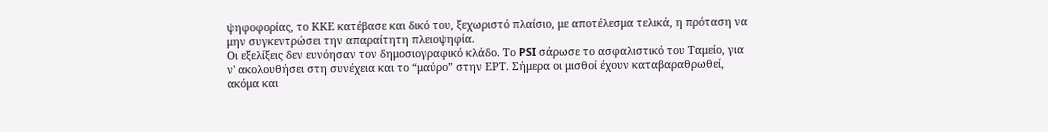ψηφοφορίας, το ΚΚΕ κατέβασε και δικό του, ξεχωριστό πλαίσιο, με αποτέλεσμα τελικά, η πρόταση να μην συγκεντρώσει την απαραίτητη πλειοψηφία.
Οι εξελίξεις δεν ευνόησαν τον δημοσιογραφικό κλάδο. Το PSI σάρωσε το ασφαλιστικό του Ταμείο, για ν' ακολουθήσει στη συνέχεια και το “μαύρο” στην ΕΡΤ. Σήμερα οι μισθοί έχουν καταβαραθρωθεί, ακόμα και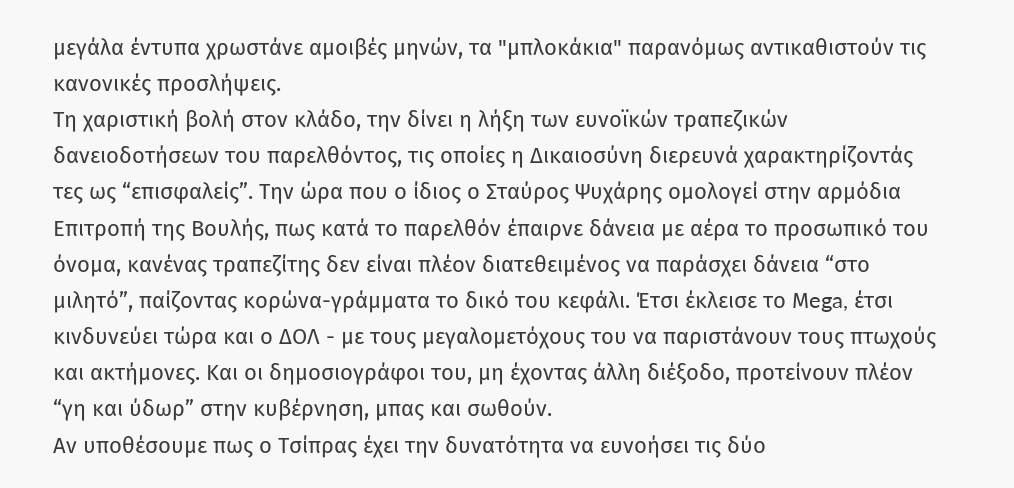μεγάλα έντυπα χρωστάνε αμοιβές μηνών, τα "μπλοκάκια" παρανόμως αντικαθιστούν τις κανονικές προσλήψεις.
Τη χαριστική βολή στον κλάδο, την δίνει η λήξη των ευνοϊκών τραπεζικών δανειοδοτήσεων του παρελθόντος, τις οποίες η Δικαιοσύνη διερευνά χαρακτηρίζοντάς τες ως “επισφαλείς”. Την ώρα που ο ίδιος ο Σταύρος Ψυχάρης ομολογεί στην αρμόδια Επιτροπή της Βουλής, πως κατά το παρελθόν έπαιρνε δάνεια με αέρα το προσωπικό του όνομα, κανένας τραπεζίτης δεν είναι πλέον διατεθειμένος να παράσχει δάνεια “στο μιλητό”, παίζοντας κορώνα-γράμματα το δικό του κεφάλι. Έτσι έκλεισε το Μega, έτσι κινδυνεύει τώρα και ο ΔΟΛ - με τους μεγαλομετόχους του να παριστάνουν τους πτωχούς και ακτήμονες. Και οι δημοσιογράφοι του, μη έχοντας άλλη διέξοδο, προτείνουν πλέον “γη και ύδωρ” στην κυβέρνηση, μπας και σωθούν.
Αν υποθέσουμε πως ο Τσίπρας έχει την δυνατότητα να ευνοήσει τις δύο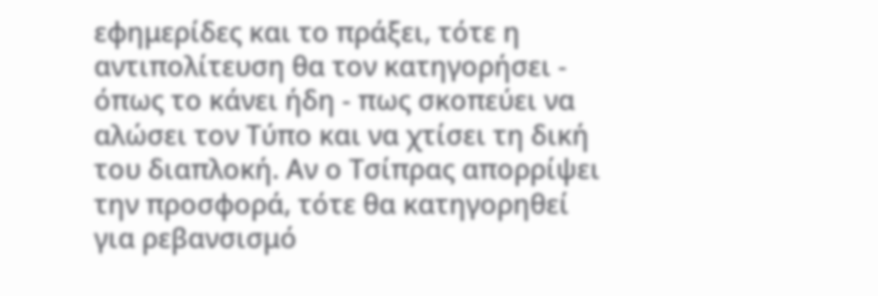εφημερίδες και το πράξει, τότε η αντιπολίτευση θα τον κατηγορήσει - όπως το κάνει ήδη - πως σκοπεύει να αλώσει τον Τύπο και να χτίσει τη δική του διαπλοκή. Αν ο Τσίπρας απορρίψει την προσφορά, τότε θα κατηγορηθεί για ρεβανσισμό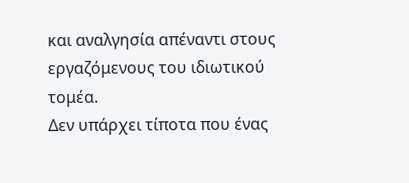και αναλγησία απέναντι στους εργαζόμενους του ιδιωτικού τομέα.
Δεν υπάρχει τίποτα που ένας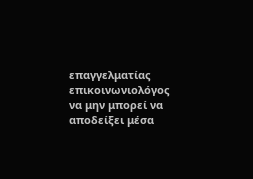επαγγελματίας επικοινωνιολόγος να μην μπορεί να αποδείξει μέσα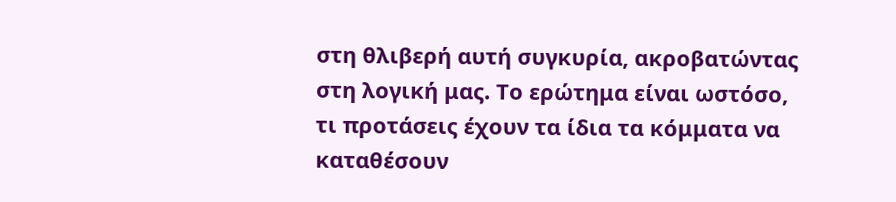στη θλιβερή αυτή συγκυρία, ακροβατώντας στη λογική μας. Το ερώτημα είναι ωστόσο, τι προτάσεις έχουν τα ίδια τα κόμματα να καταθέσουν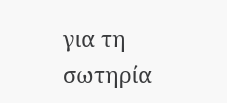για τη σωτηρία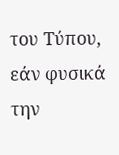του Τύπου, εάν φυσικά την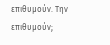επιθυμούν. Την επιθυμούν;